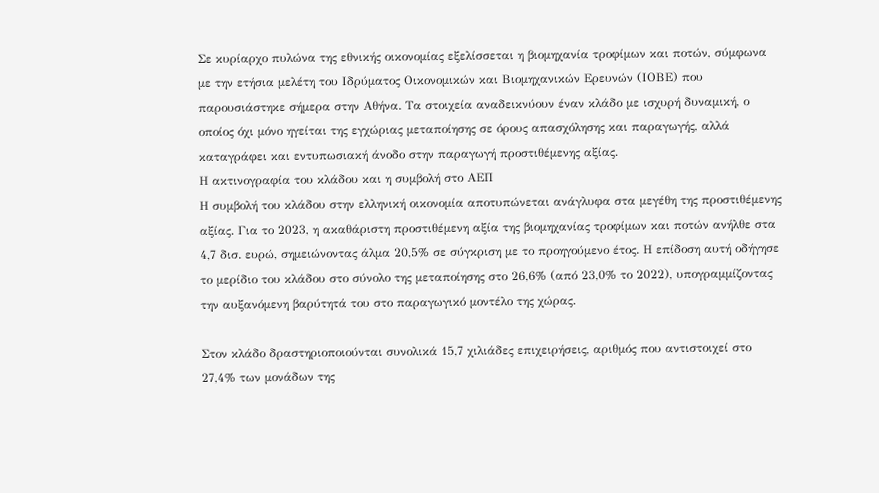Σε κυρίαρχο πυλώνα της εθνικής οικονομίας εξελίσσεται η βιομηχανία τροφίμων και ποτών, σύμφωνα με την ετήσια μελέτη του Ιδρύματος Οικονομικών και Βιομηχανικών Ερευνών (ΙΟΒΕ) που παρουσιάστηκε σήμερα στην Αθήνα. Τα στοιχεία αναδεικνύουν έναν κλάδο με ισχυρή δυναμική, ο οποίος όχι μόνο ηγείται της εγχώριας μεταποίησης σε όρους απασχόλησης και παραγωγής, αλλά καταγράφει και εντυπωσιακή άνοδο στην παραγωγή προστιθέμενης αξίας.
Η ακτινογραφία του κλάδου και η συμβολή στο ΑΕΠ
Η συμβολή του κλάδου στην ελληνική οικονομία αποτυπώνεται ανάγλυφα στα μεγέθη της προστιθέμενης αξίας. Για το 2023, η ακαθάριστη προστιθέμενη αξία της βιομηχανίας τροφίμων και ποτών ανήλθε στα 4,7 δισ. ευρώ, σημειώνοντας άλμα 20,5% σε σύγκριση με το προηγούμενο έτος. Η επίδοση αυτή οδήγησε το μερίδιο του κλάδου στο σύνολο της μεταποίησης στο 26,6% (από 23,0% το 2022), υπογραμμίζοντας την αυξανόμενη βαρύτητά του στο παραγωγικό μοντέλο της χώρας.

Στον κλάδο δραστηριοποιούνται συνολικά 15,7 χιλιάδες επιχειρήσεις, αριθμός που αντιστοιχεί στο 27,4% των μονάδων της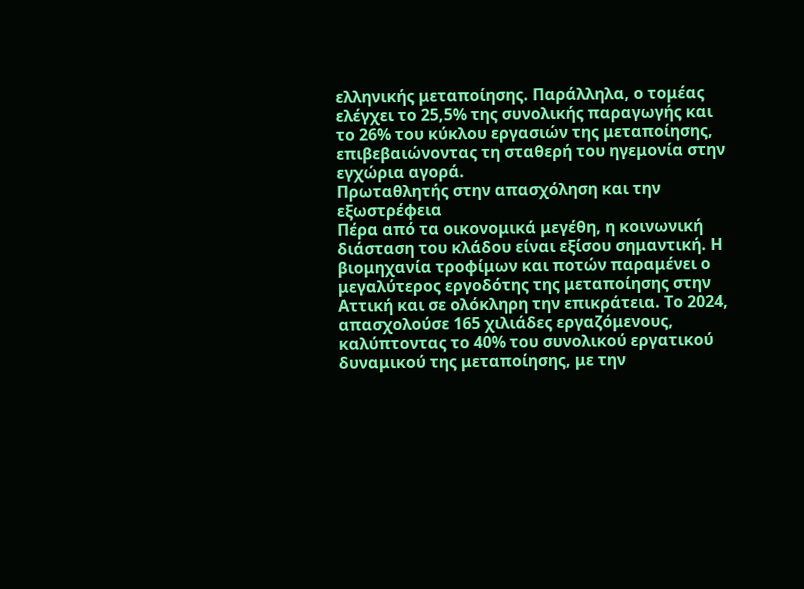ελληνικής μεταποίησης. Παράλληλα, ο τομέας ελέγχει το 25,5% της συνολικής παραγωγής και το 26% του κύκλου εργασιών της μεταποίησης, επιβεβαιώνοντας τη σταθερή του ηγεμονία στην εγχώρια αγορά.
Πρωταθλητής στην απασχόληση και την εξωστρέφεια
Πέρα από τα οικονομικά μεγέθη, η κοινωνική διάσταση του κλάδου είναι εξίσου σημαντική. Η βιομηχανία τροφίμων και ποτών παραμένει ο μεγαλύτερος εργοδότης της μεταποίησης στην Αττική και σε ολόκληρη την επικράτεια. Το 2024, απασχολούσε 165 χιλιάδες εργαζόμενους, καλύπτοντας το 40% του συνολικού εργατικού δυναμικού της μεταποίησης, με την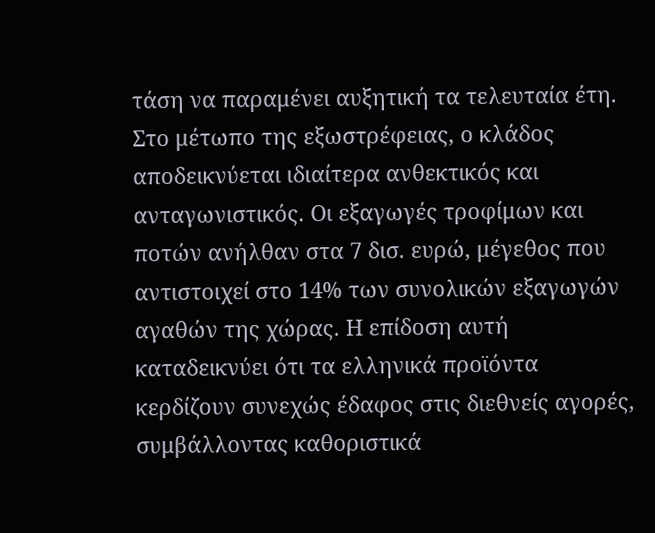τάση να παραμένει αυξητική τα τελευταία έτη.
Στο μέτωπο της εξωστρέφειας, ο κλάδος αποδεικνύεται ιδιαίτερα ανθεκτικός και ανταγωνιστικός. Οι εξαγωγές τροφίμων και ποτών ανήλθαν στα 7 δισ. ευρώ, μέγεθος που αντιστοιχεί στο 14% των συνολικών εξαγωγών αγαθών της χώρας. Η επίδοση αυτή καταδεικνύει ότι τα ελληνικά προϊόντα κερδίζουν συνεχώς έδαφος στις διεθνείς αγορές, συμβάλλοντας καθοριστικά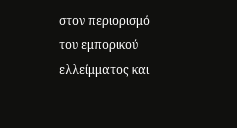στον περιορισμό του εμπορικού ελλείμματος και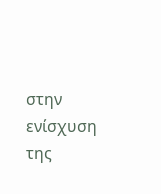στην ενίσχυση της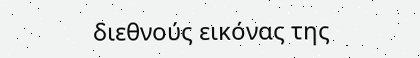διεθνούς εικόνας της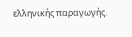ελληνικής παραγωγής.